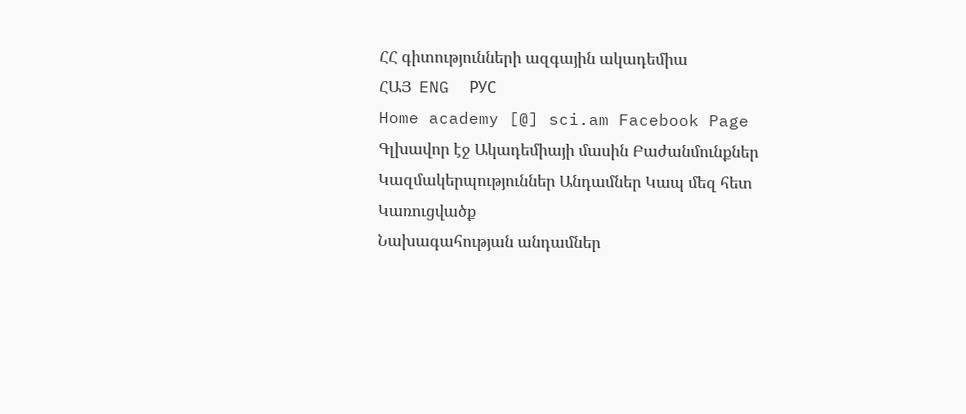ՀՀ գիտությունների ազգային ակադեմիա
ՀԱՅ  ENG  РУС
Home academy [@] sci.am Facebook Page
Գլխավոր էջ Ակադեմիայի մասին Բաժանմունքներ Կազմակերպություններ Անդամներ Կապ մեզ հետ
Կառուցվածք
Նախագահության անդամներ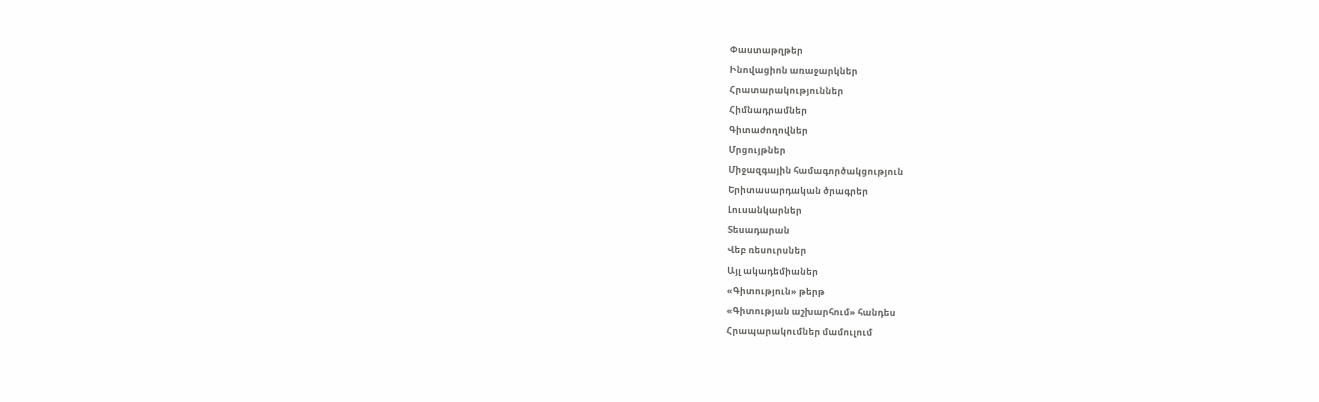Փաստաթղթեր
Ինովացիոն առաջարկներ
Հրատարակություններ
Հիմնադրամներ
Գիտաժողովներ
Մրցույթներ
Միջազգային համագործակցություն
Երիտասարդական ծրագրեր
Լուսանկարներ
Տեսադարան
Վեբ ռեսուրսներ
Այլ ակադեմիաներ
«Գիտություն» թերթ
«Գիտության աշխարհում» հանդես
Հրապարակումներ մամուլում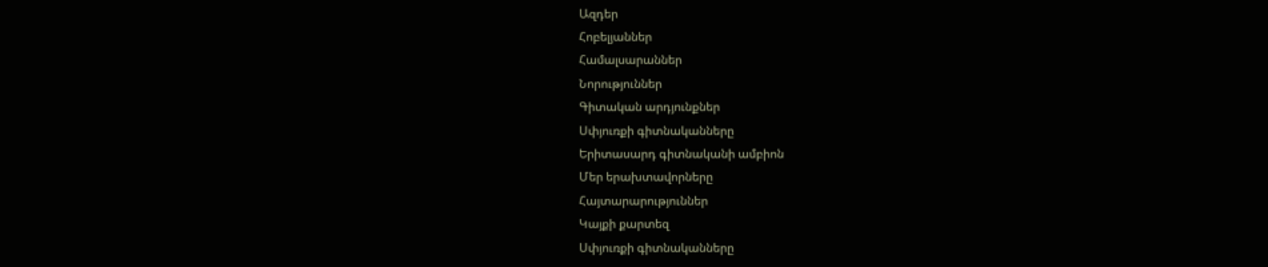Ազդեր
Հոբելյաններ
Համալսարաններ
Նորություններ
Գիտական արդյունքներ
Սփյուռքի գիտնականները
Երիտասարդ գիտնականի ամբիոն
Մեր երախտավորները
Հայտարարություններ
Կայքի քարտեզ
Սփյուռքի գիտնականները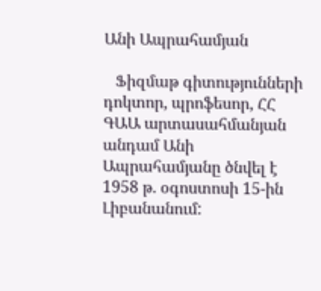Անի Ապրահամյան

   Ֆիզմաթ գիտությունների դոկտոր, պրոֆեսոր, ՀՀ ԳԱԱ արտասահմանյան անդամ Անի Ապրահամյանը ծնվել է 1958 թ. օգոստոսի 15-ին Լիբանանում: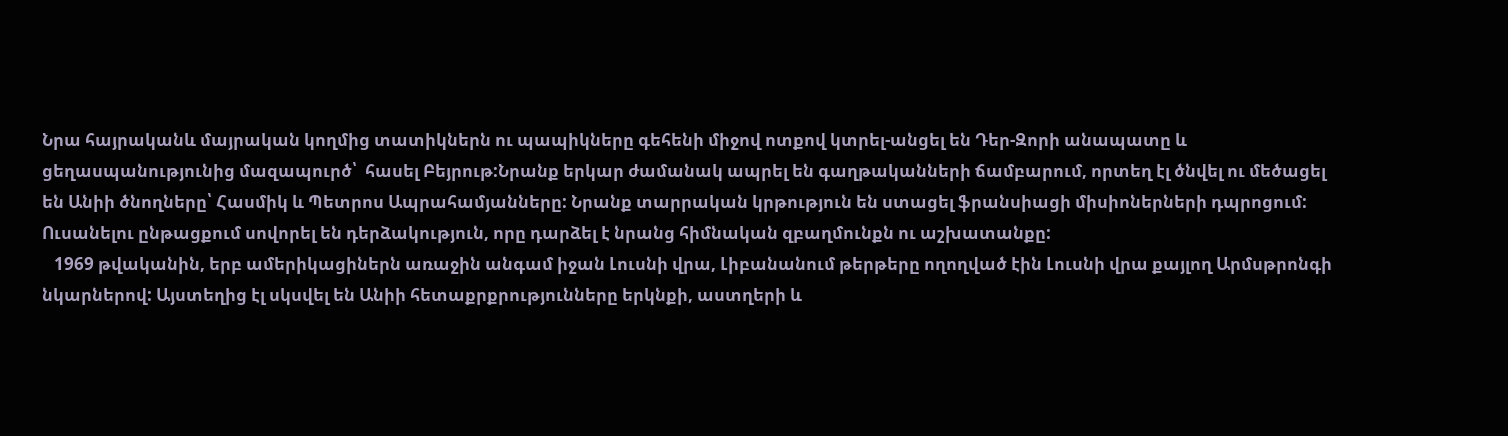Նրա հայրականև մայրական կողմից տատիկներն ու պապիկները գեհենի միջով ոտքով կտրել-անցել են Դեր-Զորի անապատը և ցեղասպանությունից մազապուրծ՝  հասել Բեյրութ:Նրանք երկար ժամանակ ապրել են գաղթականների ճամբարում, որտեղ էլ ծնվել ու մեծացել են Անիի ծնողները՝ Հասմիկ և Պետրոս Ապրահամյանները: Նրանք տարրական կրթություն են ստացել ֆրանսիացի միսիոներների դպրոցում: Ուսանելու ընթացքում սովորել են դերձակություն, որը դարձել է նրանց հիմնական զբաղմունքն ու աշխատանքը:
   1969 թվականին, երբ ամերիկացիներն առաջին անգամ իջան Լուսնի վրա, Լիբանանում թերթերը ողողված էին Լուսնի վրա քայլող Արմսթրոնգի նկարներով: Այստեղից էլ սկսվել են Անիի հետաքրքրությունները երկնքի, աստղերի և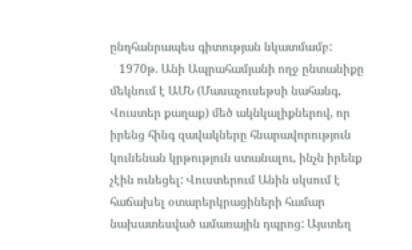ընդհանրապես գիտության նկատմամբ:
   1970թ. Անի Ապրահամյանի ողջ ընտանիքը մեկնում է ԱՄՆ (Մասաչուսեթսի նահանգ, Վուստեր քաղաք) մեծ ակնկալիքներով, որ իրենց հինգ զավակները հնարավորություն կունենան կրթություն ստանալու, ինչն իրենք չէին ունեցել: Վուստերում Անին սկսում է հաճախել օտարերկրացիների համար նախատեսված ամառային դպրոց: Այստեղ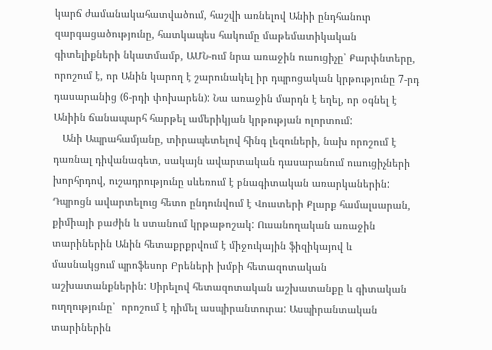կարճ ժամանակահատվածում, հաշվի առնելով Անիի ընդհանուր զարգացածությունը, հատկապես հակումը մաթեմատիկական գիտելիքների նկատմամբ, ԱՄՆ-ում նրա առաջին ուսուցիչը՝ Քարփնտերը, որոշում է, որ Անին կարող է շարունակել իր դպրոցական կրթությունը 7-րդ դասարանից (6-րդի փոխարեն): Նա առաջին մարդն է եղել, որ օգնել է Անիին ճանապարհ հարթել ամերիկյան կրթության ոլորտում:
   Անի Ապրահամյանը, տիրապետելով հինգ լեզուների, նախ որոշում է դառնալ դիվանագետ, սակայն ավարտական դասարանում ուսուցիչների խորհրդով, ուշադրությունը սևեռում է բնագիտական առարկաներին: Դպրոցն ավարտելուց հետո ընդունվում է Վուստերի Քլարք համալսարան, քիմիայի բաժին և ստանում կրթաթոշակ: Ուսանողական առաջին տարիներին Անին հետաքրքրվում է միջուկային ֆիզիկայով և մասնակցում պրոֆեսոր Բրեների խմբի հետազոտական աշխատանքներին: Սիրելով հետազոտական աշխատանքը և գիտական ուղղությունը՝  որոշում է դիմել ասպիրանտուրա: Ասպիրանտական տարիներին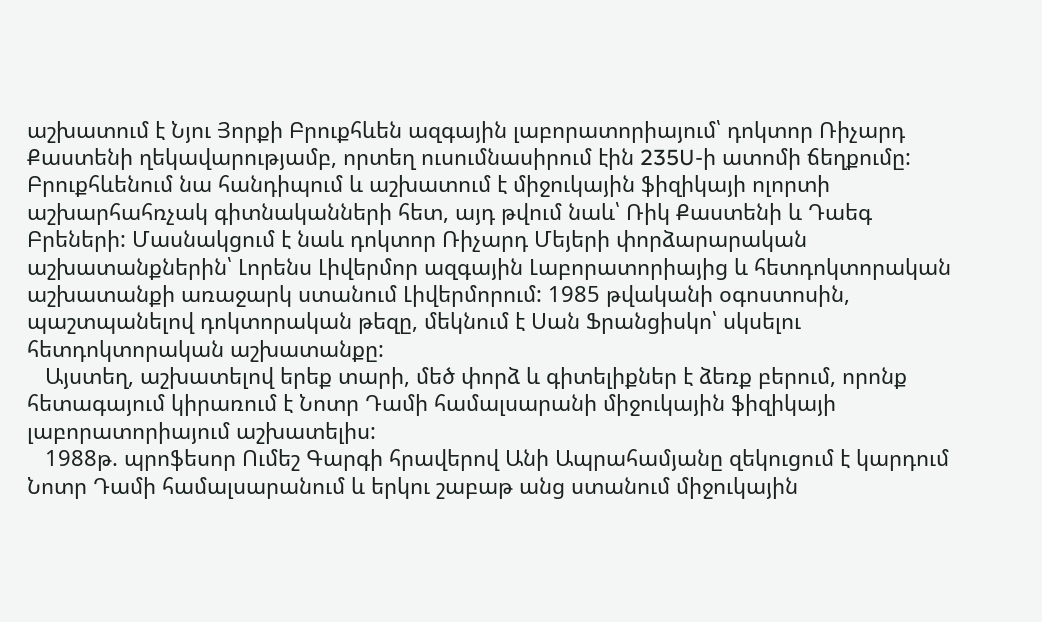աշխատում է Նյու Յորքի Բրուքհևեն ազգային լաբորատորիայում՝ դոկտոր Ռիչարդ Քաստենի ղեկավարությամբ, որտեղ ուսումնասիրում էին 235U-ի ատոմի ճեղքումը: Բրուքհևենում նա հանդիպում և աշխատում է միջուկային ֆիզիկայի ոլորտի աշխարհահռչակ գիտնականների հետ, այդ թվում նաև՝ Ռիկ Քաստենի և Դաեգ Բրեների: Մասնակցում է նաև դոկտոր Ռիչարդ Մեյերի փորձարարական աշխատանքներին՝ Լորենս Լիվերմոր ազգային Լաբորատորիայից և հետդոկտորական աշխատանքի առաջարկ ստանում Լիվերմորում: 1985 թվականի օգոստոսին, պաշտպանելով դոկտորական թեզը, մեկնում է Սան Ֆրանցիսկո՝ սկսելու հետդոկտորական աշխատանքը:
   Այստեղ, աշխատելով երեք տարի, մեծ փորձ և գիտելիքներ է ձեռք բերում, որոնք հետագայում կիրառում է Նոտր Դամի համալսարանի միջուկային ֆիզիկայի լաբորատորիայում աշխատելիս:
   1988թ. պրոֆեսոր Ումեշ Գարգի հրավերով Անի Ապրահամյանը զեկուցում է կարդում Նոտր Դամի համալսարանում և երկու շաբաթ անց ստանում միջուկային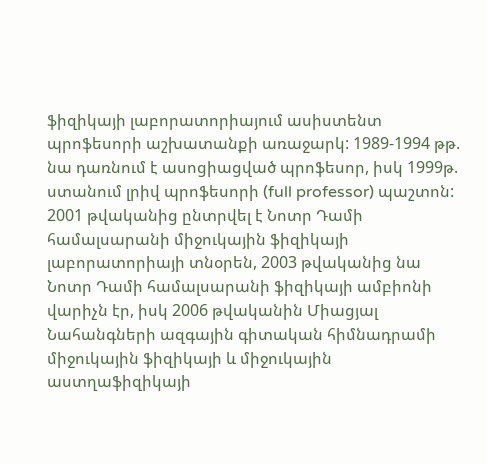ֆիզիկայի լաբորատորիայում ասիստենտ պրոֆեսորի աշխատանքի առաջարկ: 1989-1994 թթ. նա դառնում է ասոցիացված պրոֆեսոր, իսկ 1999թ. ստանում լրիվ պրոֆեսորի (full professor) պաշտոն: 2001 թվականից ընտրվել է Նոտր Դամի համալսարանի միջուկային ֆիզիկայի լաբորատորիայի տնօրեն, 2003 թվականից նա Նոտր Դամի համալսարանի ֆիզիկայի ամբիոնի վարիչն էր, իսկ 2006 թվականին Միացյալ Նահանգների ազգային գիտական հիմնադրամի միջուկային ֆիզիկայի և միջուկային աստղաֆիզիկայի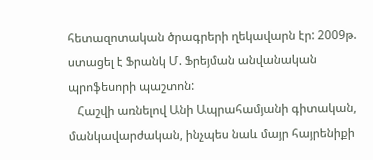հետազոտական ծրագրերի ղեկավարն էր: 2009թ. ստացել է Ֆրանկ Մ. Ֆրեյման անվանական պրոֆեսորի պաշտոն:
   Հաշվի առնելով Անի Ապրահամյանի գիտական, մանկավարժական, ինչպես նաև մայր հայրենիքի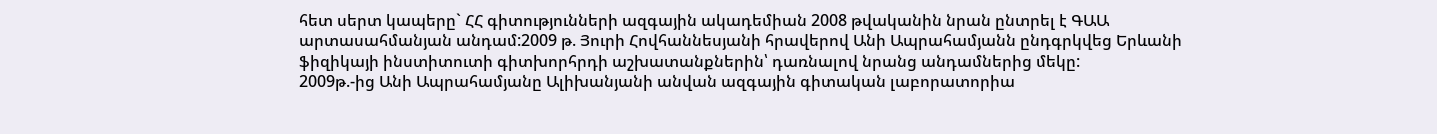հետ սերտ կապերը` ՀՀ գիտությունների ազգային ակադեմիան 2008 թվականին նրան ընտրել է ԳԱԱ արտասահմանյան անդամ:2009 թ. Յուրի Հովհաննեսյանի հրավերով Անի Ապրահամյանն ընդգրկվեց Երևանի ֆիզիկայի ինստիտուտի գիտխորհրդի աշխատանքներին՝ դառնալով նրանց անդամներից մեկը:
2009թ.-ից Անի Ապրահամյանը Ալիխանյանի անվան ազգային գիտական լաբորատորիա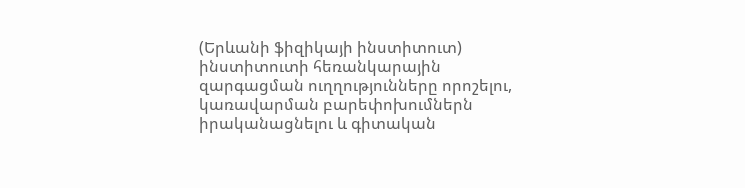(Երևանի ֆիզիկայի ինստիտուտ) ինստիտուտի հեռանկարային զարգացման ուղղությունները որոշելու, կառավարման բարեփոխումներն իրականացնելու և գիտական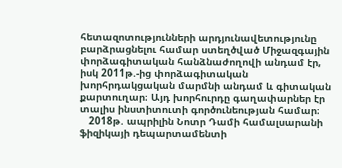հետազոտությունների արդյունավետությունը բարձրացնելու համար ստեղծված Միջազգային փորձագիտական հանձնաժողովի անդամ էր, իսկ 2011թ.-ից փորձագիտական խորհրդակցական մարմնի անդամ և գիտական քարտուղար։ Այդ խորհուրդը գաղափարներ էր տալիս ինստիտուտի գործունեության համար։
   2018թ. ապրիլին Նոտր Դամի համալսարանի ֆիզիկայի դեպարտամենտի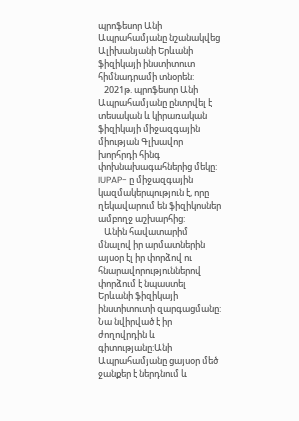պրոֆեսոր Անի Ապրահամյանը նշանակվեց Ալիխանյանի Երևանի ֆիզիկայի ինստիտուտ հիմնադրամի տնօրեն:
   2021թ. պրոֆեսոր Անի Ապրահամյանը ընտրվել է տեսական և կիրառական ֆիզիկայի միջազգային միության Գլխավոր խորհրդի հինգ փոխնախագահներից մեկը:  IUPAP- ը միջազգային կազմակերպություն է, որը ղեկավարում են ֆիզիկոսներ ամբողջ աշխարհից:
   Անին հավատարիմ մնալով իր արմատներին այսօր էլ իր փորձով ու հնարավորություններով փորձում է նպաստել Երևանի ֆիզիկայի ինստիտուտի զարգացմանը:  Նա նվիրված է իր ժողովրդին և գիտությանը:Անի Ապրահամյանը ցայսօր մեծ ջանքեր է ներդնում և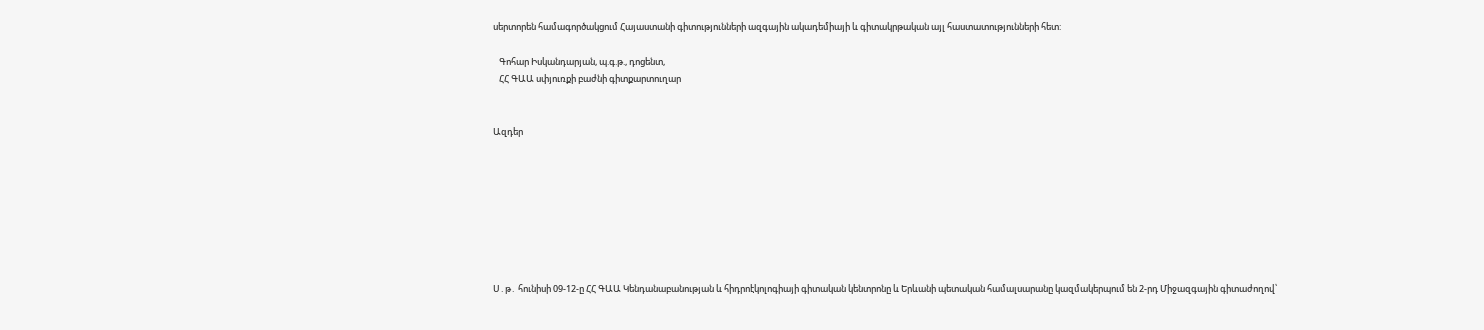սերտորեն համագործակցում Հայաստանի գիտությունների ազգային ակադեմիայի և գիտակրթական այլ հաստատությունների հետ:

   Գոհար Իսկանդարյան, պ.գ.թ., դոցենտ,
   ՀՀ ԳԱԱ սփյուռքի բաժնի գիտքարտուղար


Ազդեր








Ս․թ․ հունիսի 09-12-ը ՀՀ ԳԱԱ Կենդանաբանության և հիդրոէկոլոգիայի գիտական կենտրոնը և Երևանի պետական համալսարանը կազմակերպում են 2-րդ Միջազգային գիտաժողով՝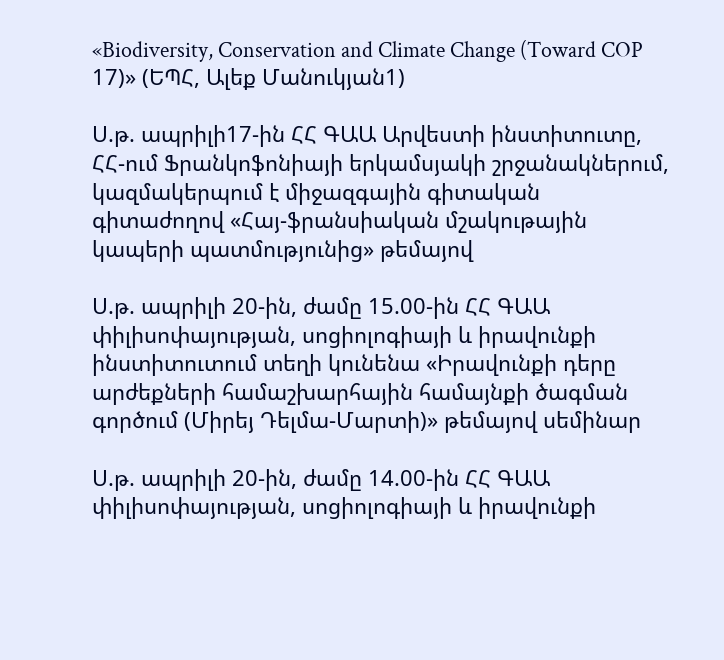«Biodiversity, Conservation and Climate Change (Toward COP 17)» (ԵՊՀ, Ալեք Մանուկյան1)

Ս.թ. ապրիլի17-ին ՀՀ ԳԱԱ Արվեստի ինստիտուտը, ՀՀ-ում Ֆրանկոֆոնիայի երկամսյակի շրջանակներում, կազմակերպում է միջազգային գիտական գիտաժողով «Հայ-ֆրանսիական մշակութային կապերի պատմությունից» թեմայով

Ս.թ. ապրիլի 20-ին, ժամը 15.00-ին ՀՀ ԳԱԱ փիլիսոփայության, սոցիոլոգիայի և իրավունքի ինստիտուտում տեղի կունենա «Իրավունքի դերը արժեքների համաշխարհային համայնքի ծագման գործում (Միրեյ Դելմա-Մարտի)» թեմայով սեմինար

Ս.թ. ապրիլի 20-ին, ժամը 14.00-ին ՀՀ ԳԱԱ փիլիսոփայության, սոցիոլոգիայի և իրավունքի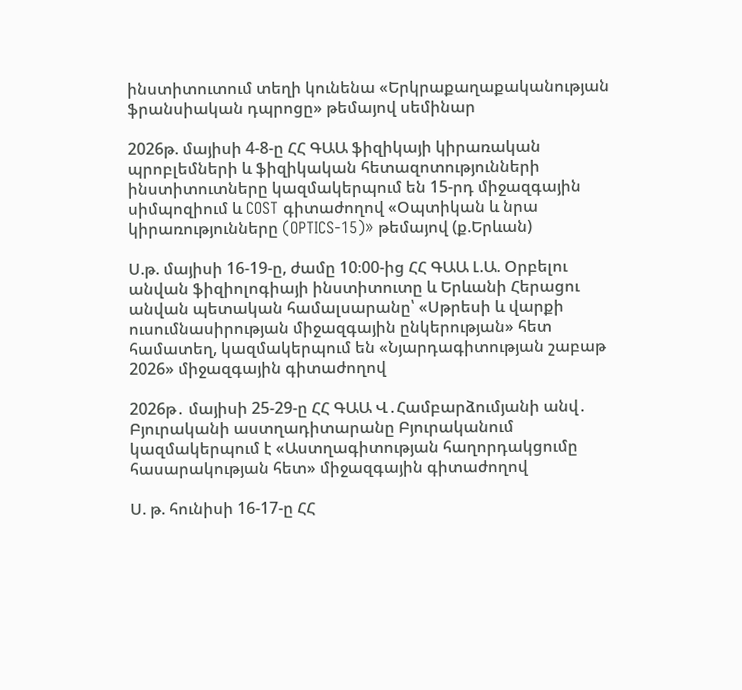ինստիտուտում տեղի կունենա «Երկրաքաղաքականության ֆրանսիական դպրոցը» թեմայով սեմինար

2026թ. մայիսի 4-8-ը ՀՀ ԳԱԱ ֆիզիկայի կիրառական պրոբլեմների և ֆիզիկական հետազոտությունների ինստիտուտները կազմակերպում են 15-րդ միջազգային սիմպոզիում և COST գիտաժողով «Օպտիկան և նրա կիրառությունները (OPTICS-15)» թեմայով (ք.Երևան)

Ս.թ. մայիսի 16-19-ը, ժամը 10։00-ից ՀՀ ԳԱԱ Լ.Ա. Օրբելու անվան ֆիզիոլոգիայի ինստիտուտը և Երևանի Հերացու անվան պետական համալսարանը՝ «Սթրեսի և վարքի ուսումնասիրության միջազգային ընկերության» հետ համատեղ, կազմակերպում են «Նյարդագիտության շաբաթ 2026» միջազգային գիտաժողով

2026թ․ մայիսի 25-29-ը ՀՀ ԳԱԱ Վ․Համբարձումյանի անվ․ Բյուրականի աստղադիտարանը Բյուրականում կազմակերպում է «Աստղագիտության հաղորդակցումը հասարակության հետ» միջազգային գիտաժողով

Ս. թ. հունիսի 16-17-ը ՀՀ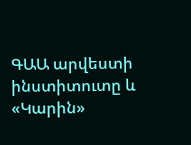ԳԱԱ արվեստի ինստիտուտը և «Կարին»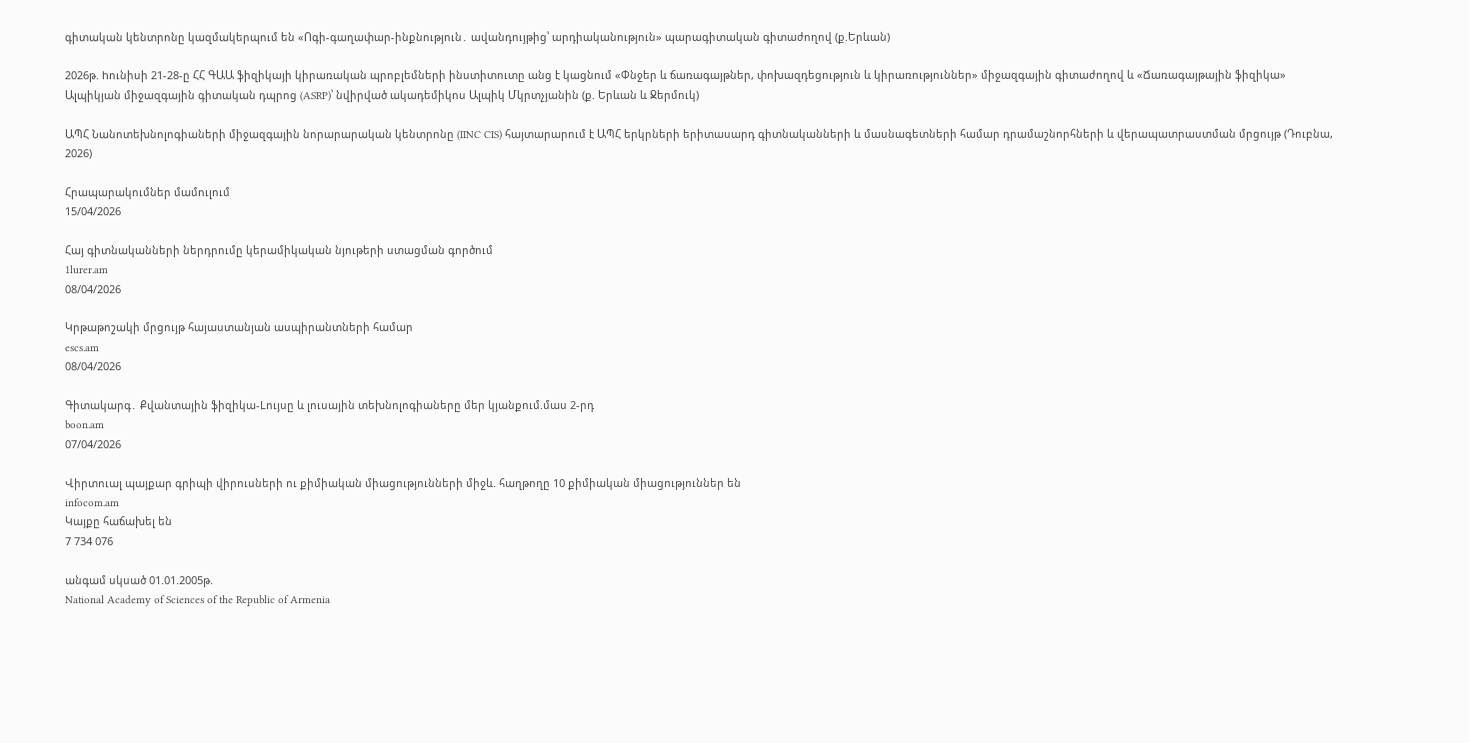գիտական կենտրոնը կազմակերպում են «Ոգի-գաղափար-ինքնություն․ ավանդույթից՝ արդիականություն» պարագիտական գիտաժողով (ք.Երևան)

2026թ. hունիսի 21-28-ը ՀՀ ԳԱԱ ֆիզիկայի կիրառական պրոբլեմների ինստիտուտը անց է կացնում «Փնջեր և ճառագայթներ, փոխազդեցություն և կիրառություններ» միջազգային գիտաժողով և «Ճառագայթային ֆիզիկա» Ալպիկյան միջազգային գիտական դպրոց (ASRP)՝ նվիրված ակադեմիկոս Ալպիկ Մկրտչյանին (ք. Երևան և Ջերմուկ)

ԱՊՀ Նանոտեխնոլոգիաների միջազգային նորարարական կենտրոնը (IINC CIS) հայտարարում է ԱՊՀ երկրների երիտասարդ գիտնականների և մասնագետների համար դրամաշնորհների և վերապատրաստման մրցույթ (Դուբնա, 2026)

Հրապարակումներ մամուլում
15/04/2026

Հայ գիտնականների ներդրումը կերամիկական նյութերի ստացման գործում
1lurer.am
08/04/2026

Կրթաթոշակի մրցույթ հայաստանյան ասպիրանտների համար
escs.am
08/04/2026

Գիտակարգ․ Քվանտային ֆիզիկա-Lույսը և լուսային տեխնոլոգիաները մեր կյանքում.մաս 2-րդ
boon.am
07/04/2026

Վիրտուալ պայքար գրիպի վիրուսների ու քիմիական միացությունների միջև. հաղթողը 10 քիմիական միացություններ են
infocom.am
Կայքը հաճախել են
7 734 076

անգամ սկսած 01.01.2005թ.
National Academy of Sciences of the Republic of Armenia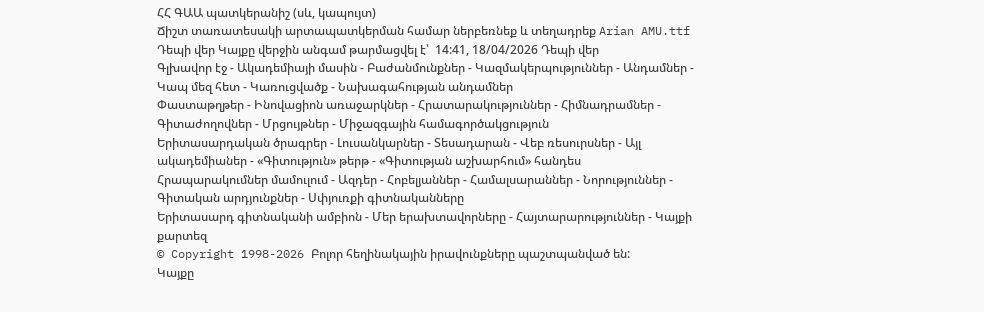ՀՀ ԳԱԱ պատկերանիշ (սև, կապույտ)
Ճիշտ տառատեսակի արտապատկերման համար ներբեռնեք և տեղադրեք Arian AMU.ttf
Դեպի վեր Կայքը վերջին անգամ թարմացվել է՝  14:41, 18/04/2026 Դեպի վեր
Գլխավոր էջ - Ակադեմիայի մասին - Բաժանմունքներ - Կազմակերպություններ - Անդամներ - Կապ մեզ հետ - Կառուցվածք - Նախագահության անդամներ
Փաստաթղթեր - Ինովացիոն առաջարկներ - Հրատարակություններ - Հիմնադրամներ - Գիտաժողովներ - Մրցույթներ - Միջազգային համագործակցություն
Երիտասարդական ծրագրեր - Լուսանկարներ - Տեսադարան - Վեբ ռեսուրսներ - Այլ ակադեմիաներ - «Գիտություն» թերթ - «Գիտության աշխարհում» հանդես
Հրապարակումներ մամուլում - Ազդեր - Հոբելյաններ - Համալսարաններ - Նորություններ - Գիտական արդյունքներ - Սփյուռքի գիտնականները
Երիտասարդ գիտնականի ամբիոն - Մեր երախտավորները - Հայտարարություններ - Կայքի քարտեզ
© Copyright 1998-2026 Բոլոր հեղինակային իրավունքները պաշտպանված են:
Կայքը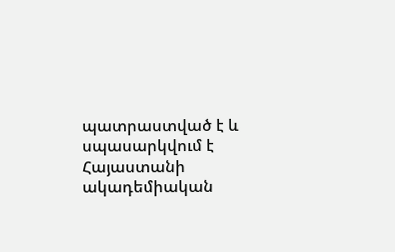պատրաստված է և սպասարկվում է Հայաստանի ակադեմիական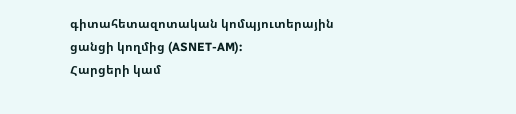գիտահետազոտական կոմպյուտերային ցանցի կողմից (ASNET-AM):
Հարցերի կամ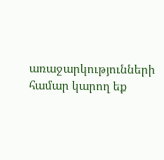առաջարկությունների համար կարող եք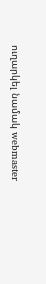ուղարկել նամակ webmaster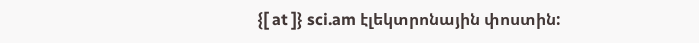{[ at ]} sci.am էլեկտրոնային փոստին: